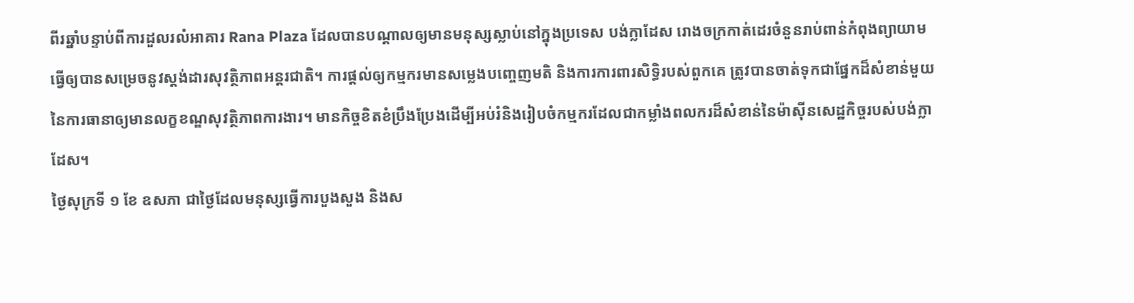ពីរឆ្នាំបន្ទាប់ពីការដួលរលំអាគារ Rana Plaza ដែលបានបណ្តាលឲ្យមានមនុស្សស្លាប់នៅក្នុងប្រទេស បង់ក្លាដែស រោងចក្រកាត់ដេរចំនួនរាប់ពាន់កំពុងព្យាយាមធ្វើឲ្យបានសម្រេចនូវស្តង់ដារសុវត្ថិភាពអន្តរជាតិ។ ការផ្តល់ឲ្យកម្មករមានសម្លេងបញ្ចេញមតិ និងការការពារសិទ្ធិរបស់ពួកគេ ត្រូវបានចាត់ទុកជាផ្នែកដ៏សំខាន់មួយនៃការធានាឲ្យមានលក្ខខណ្ឌសុវត្ថិភាពការងារ។ មានកិច្ចខិតខំប្រឹងប្រែងដើម្បីអប់រំនិងរៀបចំកម្មករដែលជាកម្លាំងពលករដ៏សំខាន់នៃម៉ាស៊ីនសេដ្ឋកិច្ចរបស់បង់ក្លាដែស។
ថ្ងៃសុក្រទី ១ ខែ ឧសភា ជាថ្ងៃដែលមនុស្សធ្វើការបួងសួង និងស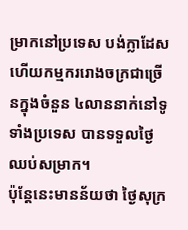ម្រាកនៅប្រទេស បង់ក្លាដែស ហើយកម្មកររោងចក្រជាច្រើនក្នុងចំនួន ៤លាននាក់នៅទូទាំងប្រទេស បានទទួលថ្ងៃឈប់សម្រាក។
ប៉ុន្តែនេះមានន័យថា ថ្ងៃសុក្រ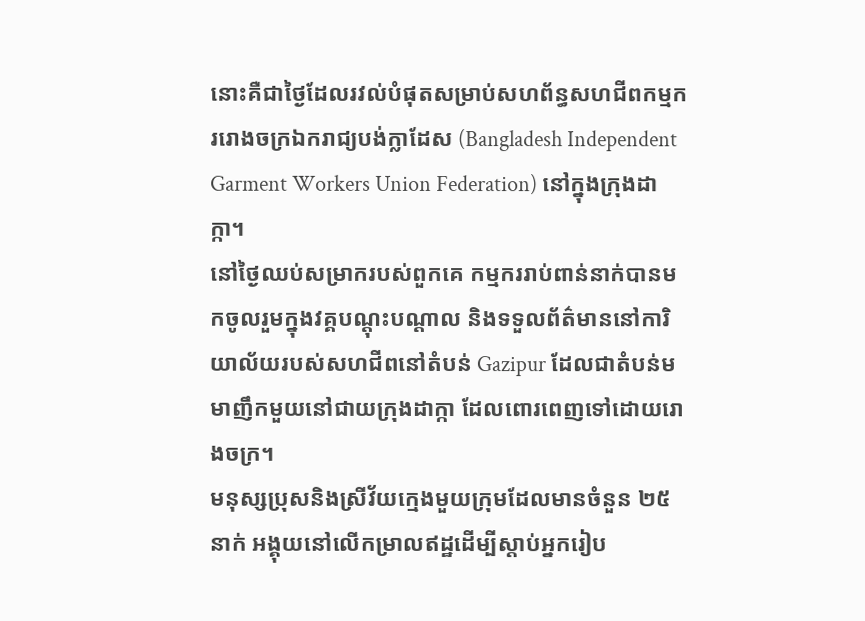នោះគឺជាថ្ងៃដែលរវល់បំផុតសម្រាប់សហព័ន្ធសហជីពកម្មកររោងចក្រឯករាជ្យបង់ក្លាដែស (Bangladesh Independent Garment Workers Union Federation) នៅក្នុងក្រុងដាក្កា។
នៅថ្ងៃឈប់សម្រាករបស់ពួកគេ កម្មកររាប់ពាន់នាក់បានមកចូលរួមក្នុងវគ្គបណ្តុះបណ្តាល និងទទួលព័ត៌មាននៅការិយាល័យរបស់សហជីពនៅតំបន់ Gazipur ដែលជាតំបន់មមាញឹកមួយនៅជាយក្រុងដាក្កា ដែលពោរពេញទៅដោយរោងចក្រ។
មនុស្សប្រុសនិងស្រីវ័យក្មេងមួយក្រុមដែលមានចំនួន ២៥នាក់ អង្គុយនៅលើកម្រាលឥដ្ឋដើម្បីស្តាប់អ្នករៀប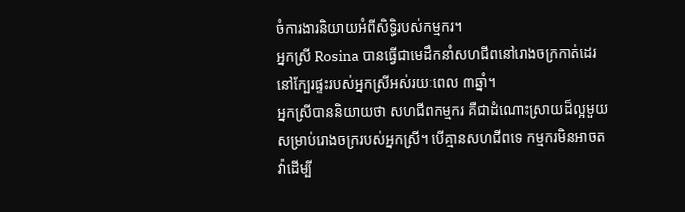ចំការងារនិយាយអំពីសិទ្ធិរបស់កម្មករ។
អ្នកស្រី Rosina បានធ្វើជាមេដឹកនាំសហជីពនៅរោងចក្រកាត់ដេរនៅក្បែរផ្ទះរបស់អ្នកស្រីអស់រយៈពេល ៣ឆ្នាំ។
អ្នកស្រីបាននិយាយថា សហជីពកម្មករ គឺជាដំណោះស្រាយដ៏ល្អមួយសម្រាប់រោងចក្ររបស់អ្នកស្រី។ បើគ្មានសហជីពទេ កម្មករមិនអាចតវ៉ាដើម្បី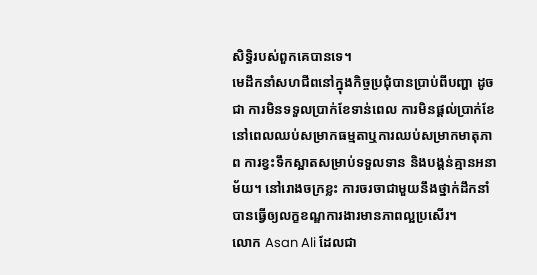សិទ្ធិរបស់ពួកគេបានទេ។
មេដឹកនាំសហជីពនៅក្នុងកិច្ចប្រជុំបានប្រាប់ពីបញ្ហា ដូចជា ការមិនទទួលប្រាក់ខែទាន់ពេល ការមិនផ្តល់ប្រាក់ខែនៅពេលឈប់សម្រាកធម្មតាឬការឈប់សម្រាកមាតុភាព ការខ្វះទឹកស្អាតសម្រាប់ទទួលទាន និងបង្គន់គ្មានអនាម័យ។ នៅរោងចក្រខ្លះ ការចរចាជាមួយនឹងថ្នាក់ដឹកនាំបានធ្វើឲ្យលក្ខខណ្ឌការងារមានភាពល្អប្រសើរ។
លោក Asan Ali ដែលជា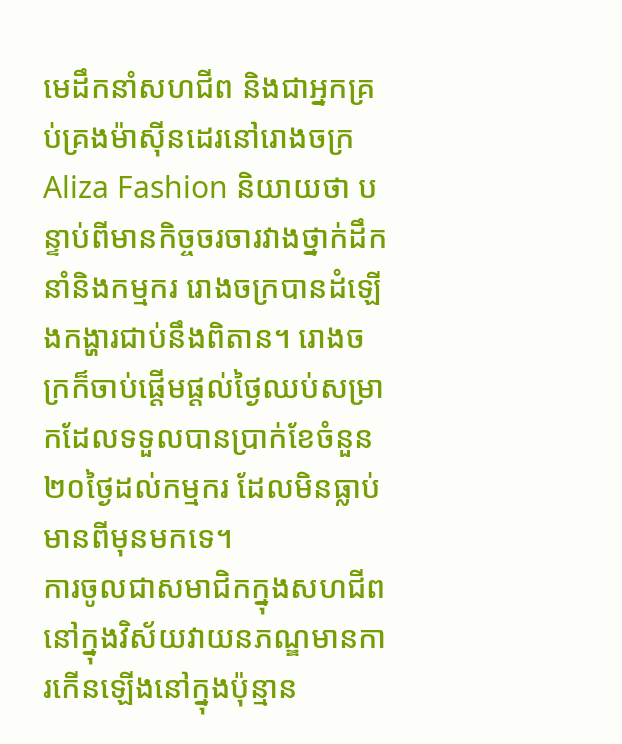មេដឹកនាំសហជីព និងជាអ្នកគ្រប់គ្រងម៉ាស៊ីនដេរនៅរោងចក្រ Aliza Fashion និយាយថា បន្ទាប់ពីមានកិច្ចចរចារវាងថ្នាក់ដឹកនាំនិងកម្មករ រោងចក្របានដំឡើងកង្ហារជាប់នឹងពិតាន។ រោងចក្រក៏ចាប់ផ្តើមផ្តល់ថ្ងៃឈប់សម្រាកដែលទទួលបានប្រាក់ខែចំនួន ២០ថ្ងៃដល់កម្មករ ដែលមិនធ្លាប់មានពីមុនមកទេ។
ការចូលជាសមាជិកក្នុងសហជីពនៅក្នុងវិស័យវាយនភណ្ឌមានការកើនឡើងនៅក្នុងប៉ុន្មាន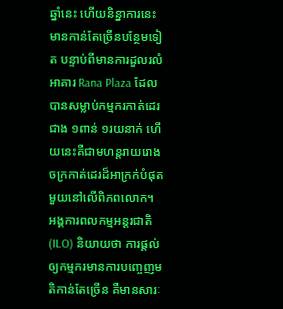ឆ្នាំនេះ ហើយនិន្នាការនេះមានកាន់តែច្រើនបន្ថែមទៀត បន្ទាប់ពីមានការដួលរលំអាគារ Rana Plaza ដែលបានសម្លាប់កម្មករកាត់ដេរជាង ១ពាន់ ១រយនាក់ ហើយនេះគឺជាមហន្តរាយរោងចក្រកាត់ដេរដ៏អាក្រក់បំផុតមួយនៅលើពិភពលោក។
អង្គការពលកម្មអន្តរជាតិ (ILO) និយាយថា ការផ្តល់ឲ្យកម្មករមានការបញ្ចេញមតិកាន់តែច្រើន គឺមានសារៈ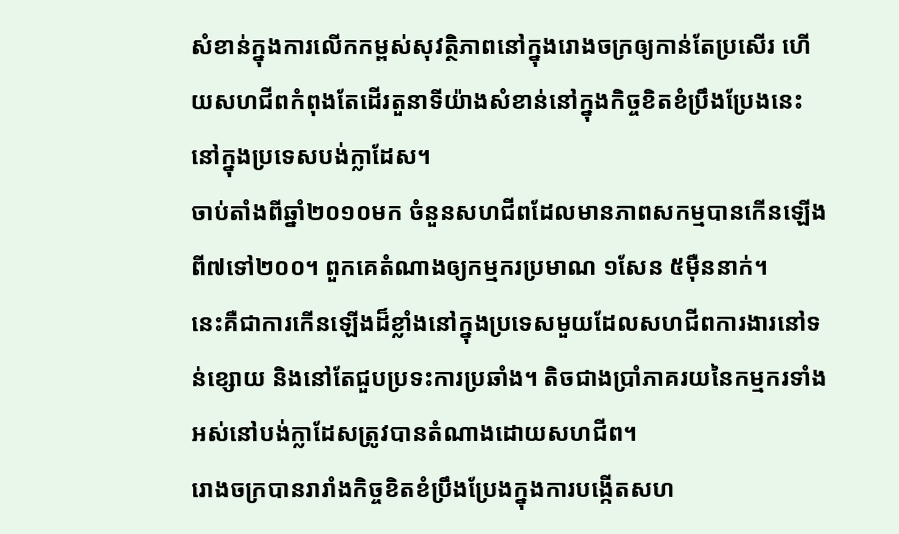សំខាន់ក្នុងការលើកកម្ពស់សុវត្ថិភាពនៅក្នុងរោងចក្រឲ្យកាន់តែប្រសើរ ហើយសហជីពកំពុងតែដើរតួនាទីយ៉ាងសំខាន់នៅក្នុងកិច្ចខិតខំប្រឹងប្រែងនេះ នៅក្នុងប្រទេសបង់ក្លាដែស។
ចាប់តាំងពីឆ្នាំ២០១០មក ចំនួនសហជីពដែលមានភាពសកម្មបានកើនឡើង ពី៧ទៅ២០០។ ពួកគេតំណាងឲ្យកម្មករប្រមាណ ១សែន ៥ម៉ឺននាក់។
នេះគឺជាការកើនឡើងដ៏ខ្លាំងនៅក្នុងប្រទេសមួយដែលសហជីពការងារនៅទន់ខ្សោយ និងនៅតែជួបប្រទះការប្រឆាំង។ តិចជាងប្រាំភាគរយនៃកម្មករទាំងអស់នៅបង់ក្លាដែសត្រូវបានតំណាងដោយសហជីព។
រោងចក្របានរារាំងកិច្ចខិតខំប្រឹងប្រែងក្នុងការបង្កើតសហ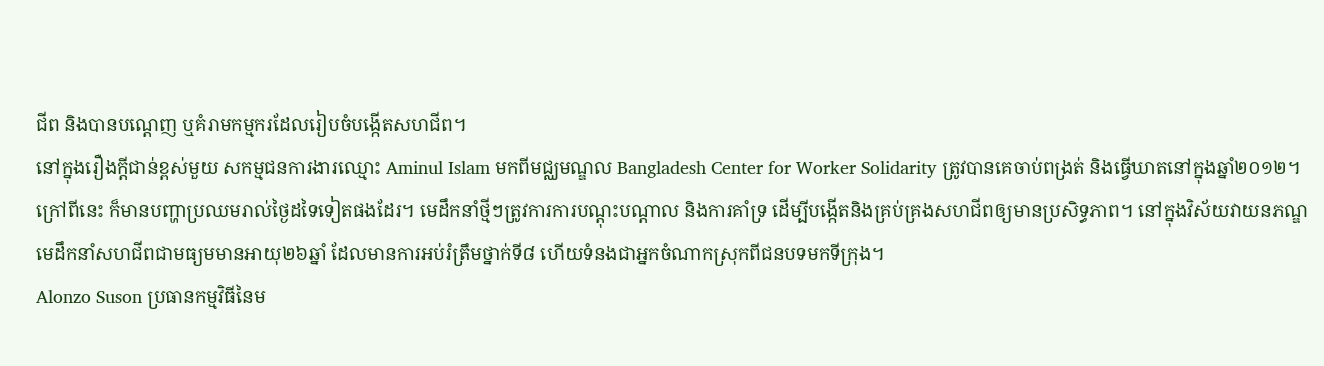ជីព និងបានបណ្តេញ ឬគំរាមកម្មករដែលរៀបចំបង្កើតសហជីព។
នៅក្នុងរឿងក្តីជាន់ខ្ពស់មួយ សកម្មជនការងារឈ្មោះ Aminul Islam មកពីមជ្ឈមណ្ឌល Bangladesh Center for Worker Solidarity ត្រូវបានគេចាប់ពង្រត់ និងធ្វើឃាតនៅក្នុងឆ្នាំ២០១២។
ក្រៅពីនេះ ក៏មានបញ្ហាប្រឈមរាល់ថ្ងៃដទៃទៀតផងដែរ។ មេដឹកនាំថ្មីៗត្រូវការការបណ្តុះបណ្តាល និងការគាំទ្រ ដើម្បីបង្កើតនិងគ្រប់គ្រងសហជីពឲ្យមានប្រសិទ្ធភាព។ នៅក្នុងវិស័យវាយនភណ្ឌ មេដឹកនាំសហជីពជាមធ្យមមានអាយុ២៦ឆ្នាំ ដែលមានការអប់រំត្រឹមថ្នាក់ទី៨ ហើយទំនងជាអ្នកចំណាកស្រុកពីជនបទមកទីក្រុង។
Alonzo Suson ប្រធានកម្មវិធីនៃម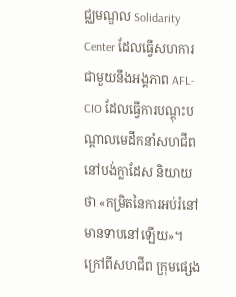ជ្ឈមណ្ឌល Solidarity Center ដែលធ្វើសហការជាមួយនឹងអង្គភាព AFL-CIO ដែលធ្វើការបណ្តុះបណ្តាលមេដឹកនាំសហជីពនៅបង់ក្លាដែស និយាយថា «កម្រិតនៃការអប់រំនៅមានទាបនៅឡើយ»។
ក្រៅពីសហជីព ក្រុមផ្សេង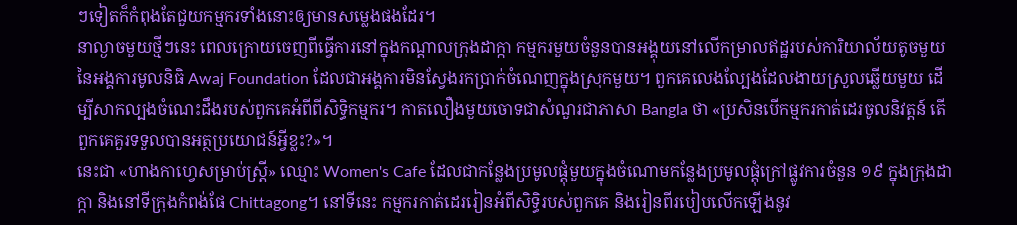ៗទៀតក៏កំពុងតែជួយកម្មករទាំងនោះឲ្យមានសម្លេងផងដែរ។
នាល្ងាចមួយថ្មីៗនេះ ពេលក្រោយចេញពីធ្វើការនៅក្នុងកណ្តាលក្រុងដាក្កា កម្មករមួយចំនួនបានអង្គុយនៅលើកម្រាលឥដ្ឋរបស់ការិយាល័យតូចមួយនៃអង្គការមូលនិធិ Awaj Foundation ដែលជាអង្គការមិនស្វែងរកប្រាក់ចំណេញក្នុងស្រុកមួយ។ ពួកគេលេងល្បែងដែលងាយស្រួលឆ្លើយមួយ ដើម្បីសាកល្បងចំណេះដឹងរបស់ពួកគេអំពីពីសិទ្ធិកម្មករ។ កាតលឿងមួយចោទជាសំណួរជាភាសា Bangla ថា «ប្រសិនបើកម្មករកាត់ដេរចូលនិវត្តន៍ តើពួកគេគួរទទួលបានអត្ថប្រយោជន៍អ្វីខ្លះ?»។
នេះជា «ហាងកាហ្វេសម្រាប់ស្រ្តី» ឈ្មោះ Women's Cafe ដែលជាកន្លែងប្រមូលផ្តុំមួយក្នុងចំណោមកន្លែងប្រមូលផ្តុំក្រៅផ្លូវការចំនួន ១៩ ក្នុងក្រុងដាក្កា និងនៅទីក្រុងកំពង់ផែ Chittagong។ នៅទីនេះ កម្មករកាត់ដេររៀនអំពីសិទ្ធិរបស់ពួកគេ និងរៀនពីរបៀបលើកឡើងនូវ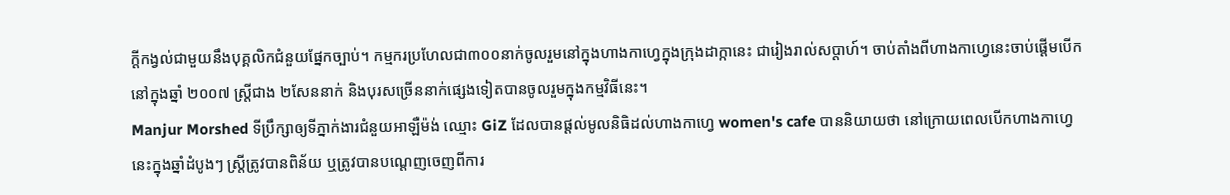ក្តីកង្វល់ជាមួយនឹងបុគ្គលិកជំនួយផ្នែកច្បាប់។ កម្មករប្រហែលជា៣០០នាក់ចូលរួមនៅក្នុងហាងកាហ្វេក្នុងក្រុងដាក្កានេះ ជារៀងរាល់សប្តាហ៍។ ចាប់តាំងពីហាងកាហ្វេនេះចាប់ផ្តើមបើកនៅក្នុងឆ្នាំ ២០០៧ ស្ត្រីជាង ២សែននាក់ និងបុរសច្រើននាក់ផ្សេងទៀតបានចូលរួមក្នុងកម្មវិធីនេះ។
Manjur Morshed ទីប្រឹក្សាឲ្យទីភ្នាក់ងារជំនួយអាឡឺម៉ង់ ឈ្មោះ GiZ ដែលបានផ្តល់មូលនិធិដល់ហាងកាហ្វេ women's cafe បាននិយាយថា នៅក្រោយពេលបើកហាងកាហ្វេនេះក្នុងឆ្នាំដំបូងៗ ស្រ្តីត្រូវបានពិន័យ ឬត្រូវបានបណ្តេញចេញពីការ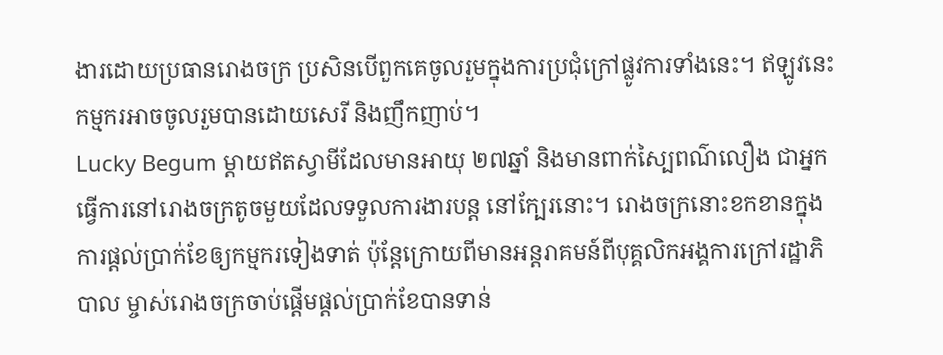ងារដោយប្រធានរោងចក្រ ប្រសិនបើពួកគេចូលរួមក្នុងការប្រជុំក្រៅផ្លូវការទាំងនេះ។ ឥឡូវនេះកម្មករអាចចូលរួមបានដោយសេរី និងញឹកញាប់។
Lucky Begum ម្តាយឥតស្វាមីដែលមានអាយុ ២៧ឆ្នាំ និងមានពាក់ស្បៃពណ៌លឿង ជាអ្នកធ្វើការនៅរោងចក្រតូចមួយដែលទទួលការងារបន្ត នៅក្បែរនោះ។ រោងចក្រនោះខកខានក្នុងការផ្តល់ប្រាក់ខែឲ្យកម្មករទៀងទាត់ ប៉ុន្តែក្រោយពីមានអន្តរាគមន៍ពីបុគ្គលិកអង្គការក្រៅរដ្ឋាភិបាល ម្ចាស់រោងចក្រចាប់ផ្តើមផ្តល់ប្រាក់ខែបានទាន់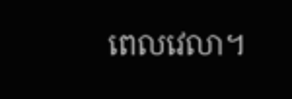ពេលវេលា។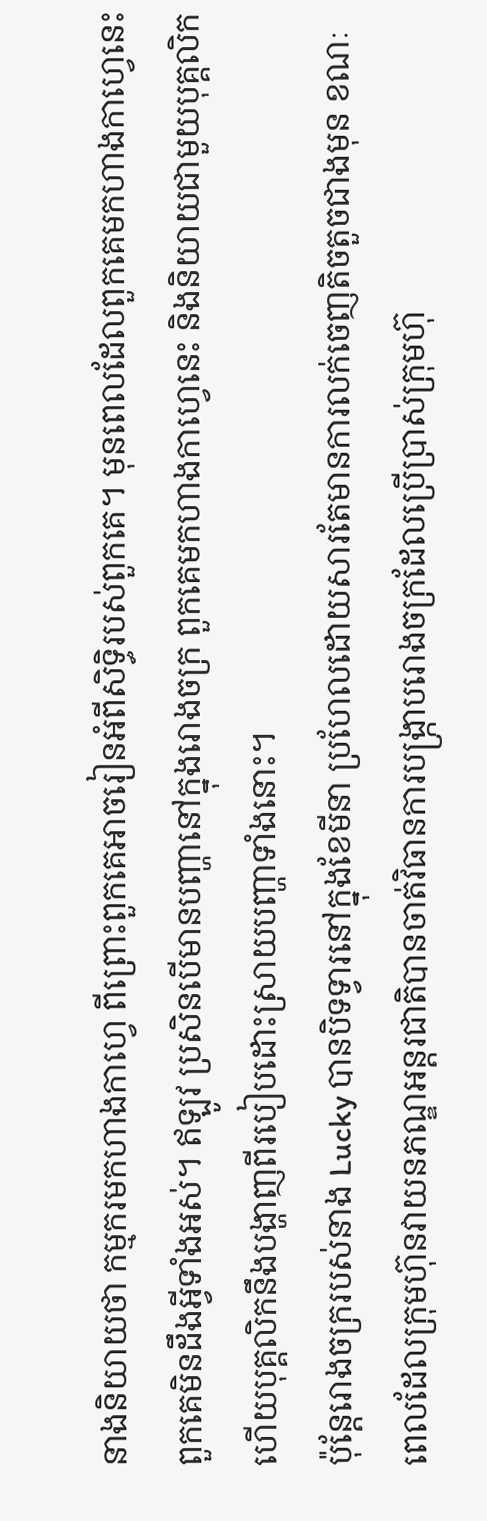នាងនិយាយថា កម្មករមកហាងកាហ្វេ ពីព្រោះពួកគេអាចរៀនអំពីសិទ្ធិរបស់ពួកគេ។ មុនពេលដែលពួកគេមកហាងកាហ្វេនេះ ពួកគេមិនដឹងអ្វីទាំងអស់។ ឥឡូវ ប្រសិនបើមានបញ្ហានៅក្នុងរោងចក្រ ពួកគេមកហាងកាហ្វេនេះ និងនិយាយជាមួយបុគ្គលិក ហើយបុគ្គលិកនឹងបង្ហាញពីរបៀបដោះស្រាយបញ្ហាទាំងនោះ។
ប៉ុន្តែរោងចក្ររបស់នាង Lucky បានបិទទ្វារនៅក្នុងខែមីនា ប្រហែលដោយសារតែមានការលក់ចេញតិចតួចជាងមុន ខណៈពេលដែលក្រុមហ៊ុនវាយនភណ្ឌអន្តរជាតិបានចាត់វិធានការបង្រ្កាបរោងចក្រដែលប្រើប្រាស់ក្រុមហ៊ុ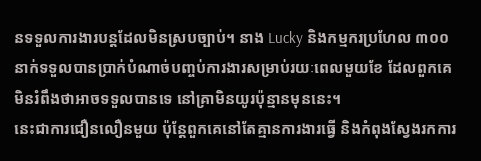នទទួលការងារបន្តដែលមិនស្របច្បាប់។ នាង Lucky និងកម្មករប្រហែល ៣០០នាក់ទទួលបានប្រាក់បំណាច់បញ្ចប់ការងារសម្រាប់រយៈពេលមួយខែ ដែលពួកគេមិនរំពឹងថាអាចទទួលបានទេ នៅគ្រាមិនយូរប៉ុន្មានមុននេះ។
នេះជាការជឿនលឿនមួយ ប៉ុន្តែពួកគេនៅតែគ្មានការងារធ្វើ និងកំពុងស្វែងរកការ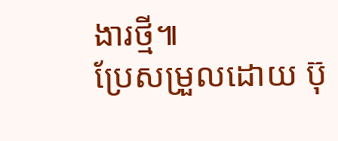ងារថ្មី៕
ប្រែសម្រួលដោយ ប៊ុ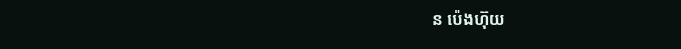ន ប៉េងហ៊ុយ